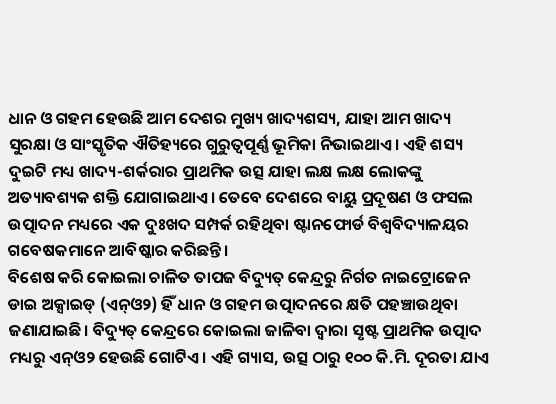ଧାନ ଓ ଗହମ ହେଉଛି ଆମ ଦେଶର ମୁଖ୍ୟ ଖାଦ୍ୟଶସ୍ୟ, ଯାହା ଆମ ଖାଦ୍ୟ ସୁରକ୍ଷା ଓ ସାଂସ୍କୃତିକ ଐତିହ୍ୟରେ ଗୁରୁତ୍ବପୂର୍ଣ୍ଣ ଭୂମିକା ନିଭାଇଥାଏ। ଏହି ଶସ୍ୟ ଦୁଇଟି ମଧ୍ୟ ଖାଦ୍ୟ-ଶର୍କରାର ପ୍ରାଥମିକ ଉତ୍ସ ଯାହା ଲକ୍ଷ ଲକ୍ଷ ଲୋକଙ୍କୁ ଅତ୍ୟାବଶ୍ୟକ ଶକ୍ତି ଯୋଗାଇଥାଏ। ତେବେ ଦେଶରେ ବାୟୁ ପ୍ରଦୂଷଣ ଓ ଫସଲ ଉତ୍ପାଦନ ମଧ୍ୟରେ ଏକ ଦୁଃଖଦ ସମ୍ପର୍କ ରହିଥିବା ଷ୍ଟାନଫୋର୍ଡ ବିଶ୍ବବିଦ୍ୟାଳୟର ଗବେଷକମାନେ ଆବିଷ୍କାର କରିଛନ୍ତି।
ବିଶେଷ କରି କୋଇଲା ଚାଳିତ ତାପଜ ବିଦ୍ୟୁତ୍ କେନ୍ଦ୍ରରୁ ନିର୍ଗତ ନାଇଟ୍ରୋଜେନ ଡାଇ ଅକ୍ସାଇଡ୍ (ଏନ୍ଓ୨) ହିଁ ଧାନ ଓ ଗହମ ଉତ୍ପାଦନରେ କ୍ଷତି ପହଞ୍ଚାଉଥିବା ଜଣାଯାଇଛି। ବିଦ୍ୟୁତ୍ କେନ୍ଦ୍ରରେ କୋଇଲା ଜାଳିବା ଦ୍ବାରା ସୃଷ୍ଟ ପ୍ରାଥମିକ ଉତ୍ପାଦ ମଧ୍ୟରୁ ଏନ୍ଓ୨ ହେଉଛି ଗୋଟିଏ। ଏହି ଗ୍ୟାସ, ଉତ୍ସ ଠାରୁ ୧୦୦ କି.ମି. ଦୂରତା ଯାଏ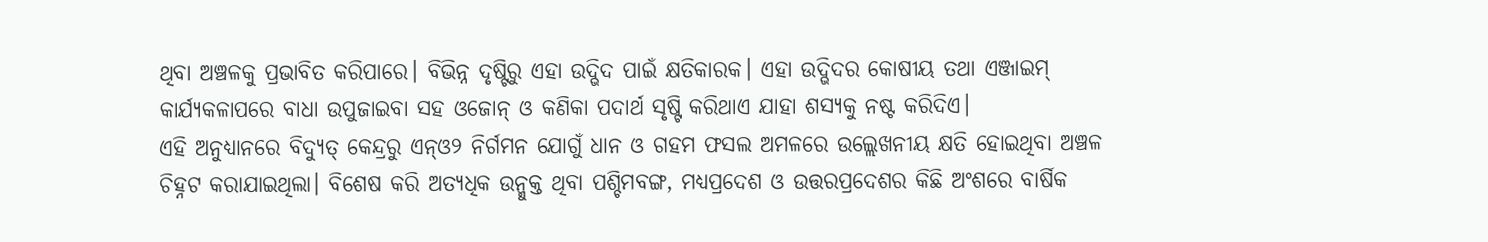ଥିବା ଅଞ୍ଚଳକୁ ପ୍ରଭାବିତ କରିପାରେ। ବିଭିନ୍ନ ଦୃଷ୍ଟିରୁ ଏହା ଉଦ୍ଭିଦ ପାଇଁ କ୍ଷତିକାରକ। ଏହା ଉଦ୍ଭିଦର କୋଷୀୟ ତଥା ଏଞ୍ଜାଇମ୍ କାର୍ଯ୍ୟକଳାପରେ ବାଧା ଉପୁଜାଇବା ସହ ଓଜୋନ୍ ଓ କଣିକା ପଦାର୍ଥ ସୃଷ୍ଟି କରିଥାଏ ଯାହା ଶସ୍ୟକୁ ନଷ୍ଟ କରିଦିଏ।
ଏହି ଅନୁଧ୍ୟାନରେ ବିଦ୍ୟୁତ୍ କେନ୍ଦ୍ରରୁ ଏନ୍ଓ୨ ନିର୍ଗମନ ଯୋଗୁଁ ଧାନ ଓ ଗହମ ଫସଲ ଅମଳରେ ଉଲ୍ଲେଖନୀୟ କ୍ଷତି ହୋଇଥିବା ଅଞ୍ଚଳ ଚିହ୍ନଟ କରାଯାଇଥିଲା। ବିଶେଷ କରି ଅତ୍ୟଧିକ ଉନ୍ମୁକ୍ତ ଥିବା ପଶ୍ଚିମବଙ୍ଗ, ମଧ୍ୟପ୍ରଦେଶ ଓ ଉତ୍ତରପ୍ରଦେଶର କିଛି ଅଂଶରେ ବାର୍ଷିକ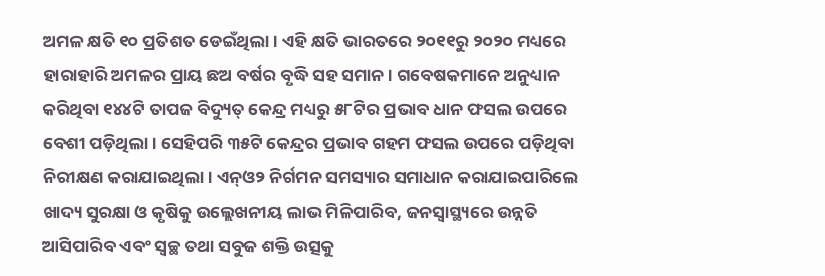ଅମଳ କ୍ଷତି ୧୦ ପ୍ରତିଶତ ଡେଇଁଥିଲା। ଏହି କ୍ଷତି ଭାରତରେ ୨୦୧୧ରୁ ୨୦୨୦ ମଧ୍ୟରେ ହାରାହାରି ଅମଳର ପ୍ରାୟ ଛଅ ବର୍ଷର ବୃଦ୍ଧି ସହ ସମାନ। ଗବେଷକମାନେ ଅନୁଧ୍ୟାନ କରିଥିବା ୧୪୪ଟି ତାପଜ ବିଦ୍ୟୁତ୍ କେନ୍ଦ୍ର ମଧ୍ୟରୁ ୫୮ଟିର ପ୍ରଭାବ ଧାନ ଫସଲ ଉପରେ ବେଶୀ ପଡ଼ିଥିଲା। ସେହିପରି ୩୫ଟି କେନ୍ଦ୍ରର ପ୍ରଭାବ ଗହମ ଫସଲ ଉପରେ ପଡ଼ିଥିବା ନିରୀକ୍ଷଣ କରାଯାଇଥିଲା। ଏନ୍ଓ୨ ନିର୍ଗମନ ସମସ୍ୟାର ସମାଧାନ କରାଯାଇପାରିଲେ ଖାଦ୍ୟ ସୁରକ୍ଷା ଓ କୃଷିକୁ ଉଲ୍ଲେଖନୀୟ ଲାଭ ମିଳିପାରିବ, ଜନସ୍ବାସ୍ଥ୍ୟରେ ଉନ୍ନତି ଆସିପାରିବ ଏବଂ ସ୍ବଚ୍ଛ ତଥା ସବୁଜ ଶକ୍ତି ଉତ୍ସକୁ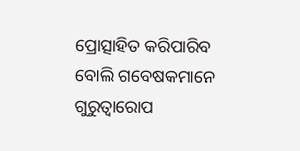ପ୍ରୋତ୍ସାହିତ କରିପାରିବ ବୋଲି ଗବେଷକମାନେ ଗୁରୁତ୍ବାରୋପ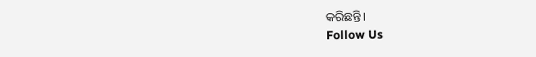କରିଛନ୍ତି।
Follow Us